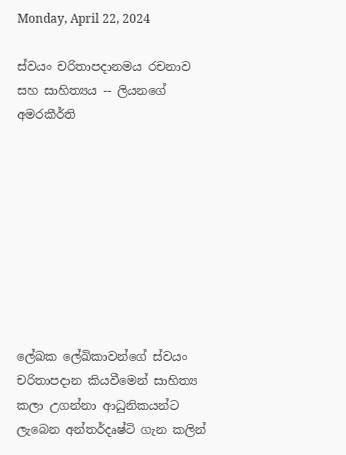Monday, April 22, 2024

ස්වයං චරිතාපදානමය රචනාව සහ සාහිත්‍යය -- ලියනගේ අමරකීර්ති









ලේඛක ලේඛිකාවන්ගේ ස්වයං චරිතාපදාන කියවීමෙන් සාහිත්‍ය කලා උගන්නා ආධුනිකයන්ට ලැබෙන අන්තර්දෘෂ්ටි ගැන කලින්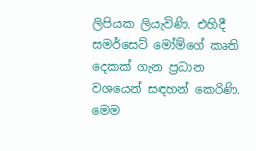ලිපියක ලියැවිණි. එහිදී සමර්සෙට් මෝම්ගේ කෘති දෙකක් ගැන ප්‍රධාන වශයෙන් සඳහන් කෙරිණි. මෙම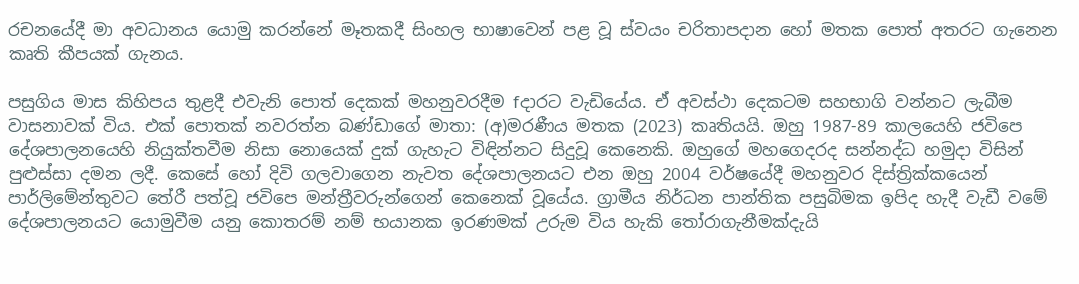රචනයේදී මා අවධානය යොමු කරන්නේ මෑතකදී සිංහල භාෂාවෙන් පළ වූ ස්වයං චරිතාපදාන හෝ මතක පොත් අතරට ගැනෙන කෘති කීපයක් ගැනය.

පසුගිය මාස කිහිපය තුළදී එවැනි පොත් දෙකක් මහනුවරදීම fදාරට වැඩියේය. ඒ අවස්ථා දෙකටම සහභාගි වන්නට ලැබීම වාසනාවක් විය. එක් පොතක් නවරත්න බණ්ඩාගේ මාතා: (අ)මරණීය මතක (2023) කෘතියයි. ඔහු 1987-89 කාලයෙහි ජවිපෙ දේශපාලනයෙහි නියුක්තවීම නිසා නොයෙක් දුක් ගැහැට විඳින්නට සිදුවූ කෙනෙකි. ඔහුගේ මහගෙදරද සන්නද්ධ හමුදා විසින් පුළුස්සා දමන ලදී. කෙසේ හෝ දිවි ගලවාගෙන නැවත දේශපාලනයට එන ඔහු 2004 වර්ෂයේදී මහනුවර දිස්ත්‍රික්කයෙන් පාර්ලිමේන්තුවට තේරී පත්වූ ජවිපෙ මන්ත්‍රීවරුන්ගෙන් කෙනෙක් වූයේය. ග්‍රාමීය නිර්ධන පාන්තික පසුබිමක ඉපිද හැදී වැඩී වමේ දේශපාලනයට යොමුවීම යනු කොතරම් නම් භයානක ඉරණමක් උරුම විය හැකි තෝරාගැනීමක්දැයි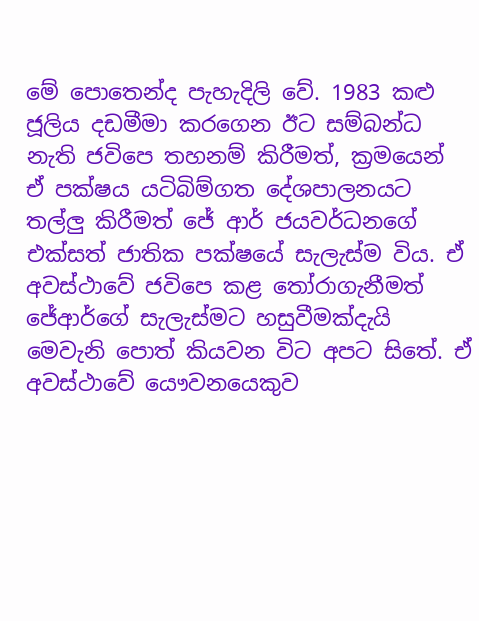මේ පොතෙන්ද පැහැදිලි වේ. 1983 කළු ජූලිය දඩමීමා කරගෙන ඊට සම්බන්ධ නැති ජවිපෙ තහනම් කිරීමත්, ක්‍රමයෙන් ඒ පක්ෂය යටිබිම්ගත දේශපාලනයට තල්ලු කිරීමත් ජේ ආර් ජයවර්ධනගේ එක්සත් ජාතික පක්ෂයේ සැලැස්ම විය. ඒ අවස්ථාවේ ජවිපෙ කළ තෝරාගැනීමත් ජේආර්ගේ සැලැස්මට හසුවීමක්දැයි මෙවැනි පොත් කියවන විට අපට සිතේ. ඒ අවස්ථාවේ යෞවනයෙකුව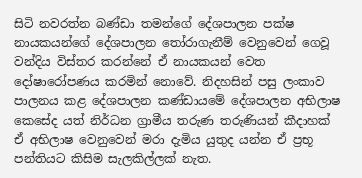සිටි නවරත්න බණ්ඩා තමන්ගේ දේශපාලන පක්ෂ නායකයන්ගේ දේශපාලන තෝරාගැනීම් වෙනුවෙන් ගෙවූ වන්දිය විස්තර කරන්නේ ඒ නායකයන් වෙත දෝෂාරෝපණය කරමින් නොවේ. නිදහසින් පසු ලංකාව පාලනය කළ දේශපාලන කණ්ඩායමේ දේශපාලන අභිලාෂ කෙසේද යත් නිර්ධන ග්‍රාමීය තරුණ තරුණියන් කීදාහක් ඒ අභිලාෂ වෙනුවෙන් මරා දැමිය යුතුද යන්න ඒ ප්‍රභූ පන්තියට කිසිම සැලකිල්ලක් නැත.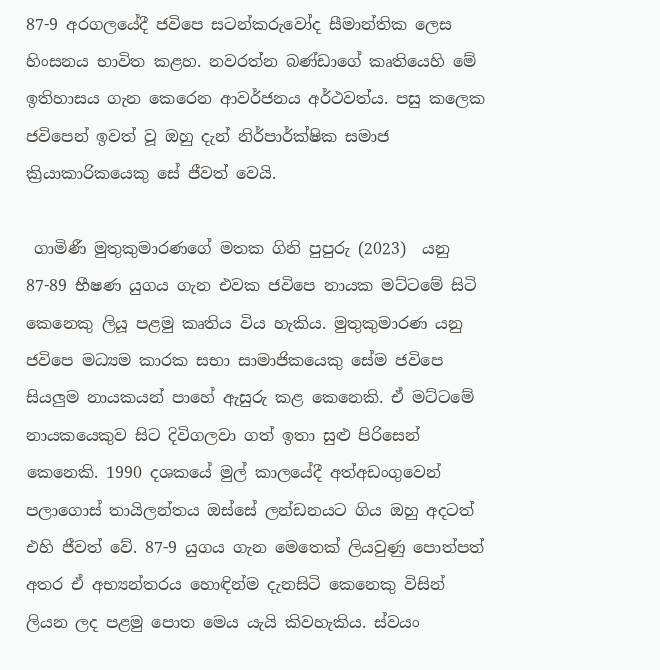87-9 අරගලයේදී ජවිපෙ සටන්කරුවෝද සීමාන්තික ලෙස හිංසනය භාවිත කළහ. නවරත්න බණ්ඩාගේ කෘතියෙහි මේ ඉතිහාසය ගැන කෙරෙන ආවර්ජනය අර්ථවත්ය. පසු කලෙක ජවිපෙන් ඉවත් වූ ඔහු දැන් නිර්පාර්ක්ෂික සමාජ ක්‍රියාකාරිකයෙකු සේ ජීවත් වෙයි.

 ගාමිණී මුතුකුමාරණගේ මතක ගිනි පුපුරු (2023)  යනු 87-89 භීෂණ යුගය ගැන එවක ජවිපෙ නායක මට්ටමේ සිටි කෙනෙකු ලියූ පළමු කෘතිය විය හැකිය. මුතුකුමාරණ යනු ජවිපෙ මධ්‍යම කාරක සභා සාමාජිකයෙකු සේම ජවිපෙ සියලුම නායකයන් පාහේ ඇසුරු කළ කෙනෙකි. ඒ මට්ටමේ නායකයෙකුව සිට දිවිගලවා ගත් ඉතා සුළු පිරිසෙන් කෙනෙකි. 1990 දශකයේ මුල් කාලයේදී අත්අඩංගුවෙන් පලාගොස් තායිලන්තය ඔස්සේ ලන්ඩනයට ගිය ඔහු අදටත් එහි ජීවත් වේ. 87-9 යුගය ගැන මෙතෙක් ලියවුණු පොත්පත් අතර ඒ අභ්‍යන්තරය හොඳින්ම දැනසිටි කෙනෙකු විසින් ලියන ලද පළමු පොත මෙය යැයි කිවහැකිය. ස්වයං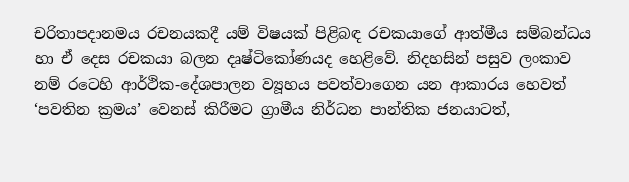චරිතාපදානමය රචනයකදී යම් විෂයක් පිළිබඳ රචකයාගේ ආත්මීය සම්බන්ධය හා ඒ දෙස රචකයා බලන දෘෂ්ටිකෝණයද හෙළිවේ. නිදහසින් පසුව ලංකාව නම් රටෙහි ආර්ථික-දේශපාලන ව්‍යූහය පවත්වාගෙන යන ආකාරය හෙවත් ‘පවතින ක්‍රමය’ වෙනස් කිරීමට ග්‍රාමීය නිර්ධන පාන්තික ජනයාටත්,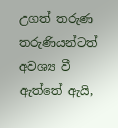උගත් තරුණ තරුණියන්ටත් අවශ්‍ය වී ඇත්තේ ඇයි,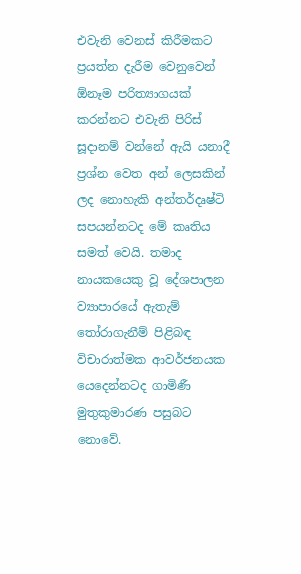එවැනි වෙනස් කිරීමකට ප්‍රයත්න දැරීම වෙනුවෙන් ඕනෑම පරිත්‍යාගයක් කරන්නට එවැනි පිරිස් සූදානම් වන්නේ ඇයි යනාදී ප්‍රශ්න වෙත අන් ලෙසකින් ලද නොහැකි අන්තර්දෘෂ්ටි සපයන්නටද මේ කෘතිය සමත් වෙයි. තමාද නායකයෙකු වූ දේශපාලන ව්‍යාපාරයේ ඇතැම් තෝරාගැනීම් පිළිබඳ විචාරාත්මක ආවර්ජනයක යෙදෙන්නටද ගාමිණී මුතුකුමාරණ පසුබට නොවේ.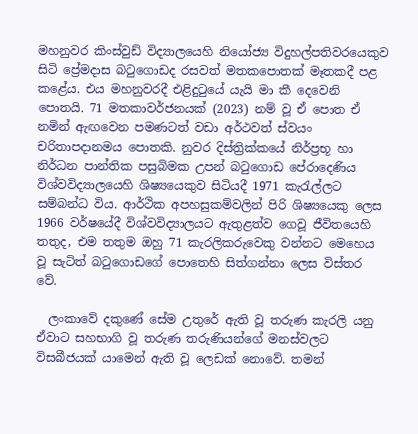මහනුවර කිංස්වුඩ් විද්‍යාලයෙහි නියෝජ්‍ය විදුහල්පතිවරයෙකුව සිටි ප්‍රේමදාස බටුගොඩද රසවත් මතකපොතක් මෑතකදී පළ කළේය. එය මහනුවරදී එළිදුටුයේ යැයි මා කී දෙවෙනි පොතයි. 71 මතකාවර්ජනයක් (2023) නම් වූ ඒ පොත ඒ නමින් ඇඟවෙන පමණටත් වඩා අර්ථවත් ස්වයං චරිතාපදානමය පොතකි. නුවර දිස්ත්‍රික්කයේ නිර්ප්‍රභූ හා නිර්ධන පාන්තික පසුබිමක උපන් බටුගොඩ පේරාදෙණිය විශ්වවිද්‍යාලයෙහි ශිෂ්‍යයෙකුව සිටියදී 1971 කැරැල්ලට සම්බන්ධ විය. ආර්ථික අපහසුකම්වලින් පිරි ශිෂ්‍යයෙකු ලෙස 1966 වර්ෂයේදී විශ්වවිද්‍යාලයට ඇතුළත්ව ගෙවූ ජීවිතයෙහි තතුද, එම තතුම ඔහු 71 කැරලිකරුවෙකු වන්නට මෙහෙය වූ සැටිත් බටුගොඩගේ පොතෙහි සිත්ගන්නා ලෙස විස්තර වේ.

  ලංකාවේ දකුණේ සේම උතුරේ ඇති වූ තරුණ කැරලි යනු ඒවාට සහභාගි වූ තරුණ තරුණියන්ගේ මනස්වලට විසබීජයක් යාමෙන් ඇති වූ ලෙඩක් නොවේ. තමන්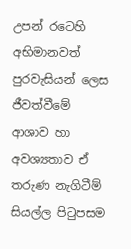උපන් රටෙහි අභිමානවත් පුරවැසියන් ලෙස ජීවත්වීමේ ආශාව හා අවශ්‍යතාව ඒ තරුණ නැගිටීම් සියල්ල පිටුපසම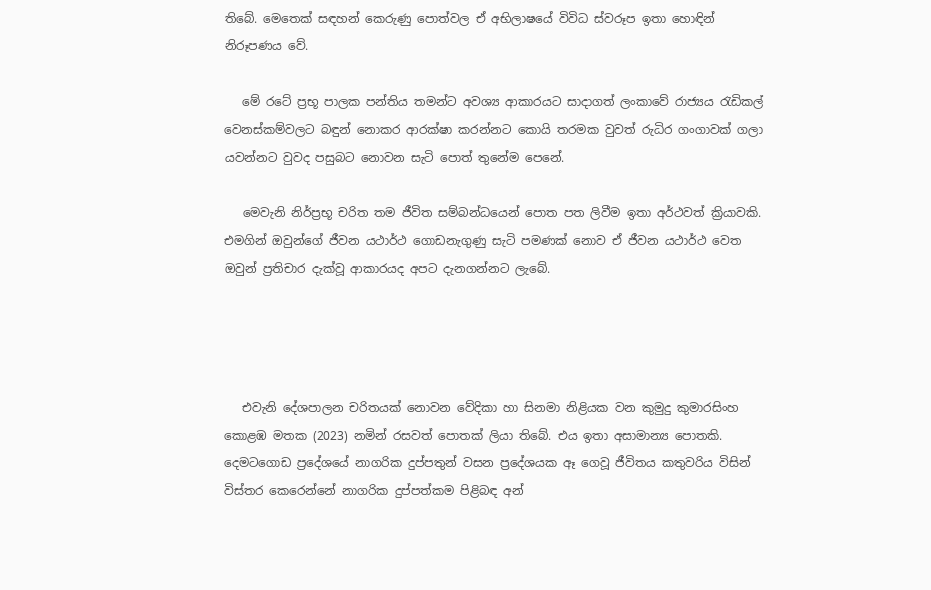තිබේ. මෙතෙක් සඳහන් කෙරුණු පොත්වල ඒ අභිලාෂයේ විවිධ ස්වරූප ඉතා හොඳින් නිරූපණය වේ.

   මේ රටේ ප්‍රභූ පාලක පන්තිය තමන්ට අවශ්‍ය ආකාරයට සාදාගත් ලංකාවේ රාජ්‍යය රැඩිකල් වෙනස්කම්වලට බඳුන් නොකර ආරක්ෂා කරන්නට කොයි තරමක වුවත් රුධිර ගංගාවක් ගලා යවන්නට වුවද පසුබට නොවන සැටි පොත් තුනේම පෙනේ.

   මෙවැනි නිර්ප්‍රභූ චරිත තම ජීවිත සම්බන්ධයෙන් පොත පත ලිවීම ඉතා අර්ථවත් ක්‍රියාවකි. එමගින් ඔවුන්ගේ ජීවන යථාර්ථ ගොඩනැගුණු සැටි පමණක් නොව ඒ ජීවන යථාර්ථ වෙත ඔවුන් ප්‍රතිචාර දැක්වූ ආකාරයද අපට දැනගන්නට ලැබේ.




   එවැනි දේශපාලන චරිතයක් නොවන වේදිකා හා සිනමා නිළියක වන කුමුදු කුමාරසිංහ කොළඹ මතක (2023) නමින් රසවත් පොතක් ලියා තිබේ. එය ඉතා අසාමාන්‍ය පොතකි. දෙමටගොඩ ප්‍රදේශයේ නාගරික දුප්පතුන් වසන ප්‍රදේශයක ඈ ගෙවූ ජීවිතය කතුවරිය විසින් විස්තර කෙරෙන්නේ නාගරික දුප්පත්කම පිළිබඳ අන්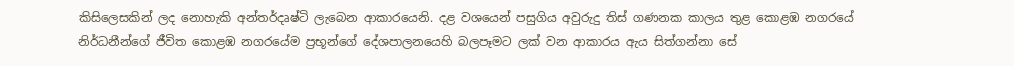කිසිලෙසකින් ලද නොහැකි අන්තර්දෘෂ්ටි ලැබෙන ආකාරයෙනි. දළ වශයෙන් පසුගිය අවුරුදු තිස් ගණනක කාලය තුළ කොළඹ නගරයේ නිර්ධනීන්ගේ ජීවිත කොළඹ නගරයේම ප්‍රභූන්ගේ දේශපාලනයෙහි බලපෑමට ලක් වන ආකාරය ඇය සිත්ගන්නා සේ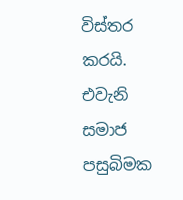විස්තර කරයි. එවැනි සමාජ පසුබිමක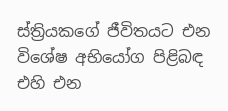ස්ත්‍රියකගේ ජීවිතයට එන විශේෂ අභියෝග පිළිබඳ එහි එන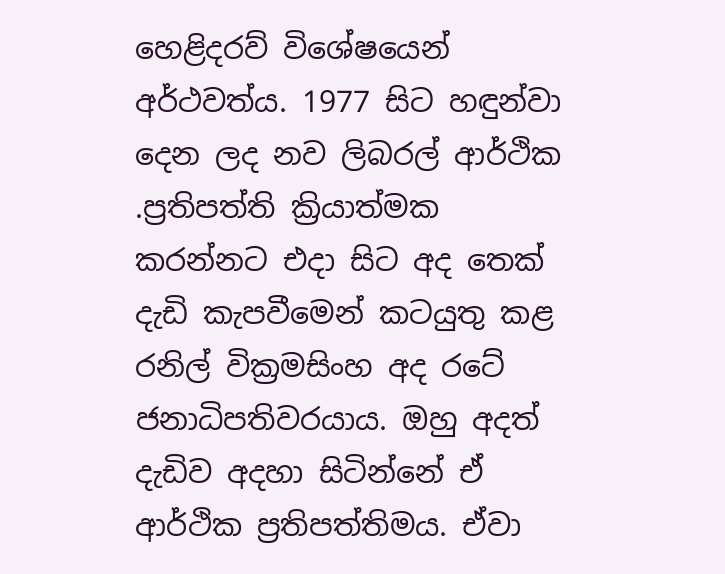හෙළිදරව් විශේෂයෙන් අර්ථවත්ය. 1977 සිට හඳුන්වා දෙන ලද නව ලිබරල් ආර්ථික .ප්‍රතිපත්ති ක්‍රියාත්මක කරන්නට එදා සිට අද තෙක් දැඩි කැපවීමෙන් කටයුතු කළ රනිල් වික්‍රමසිංහ අද රටේ ජනාධිපතිවරයාය. ඔහු අදත් දැඩිව අදහා සිටින්නේ ඒ ආර්ථික ප්‍රතිපත්තිමය. ඒවා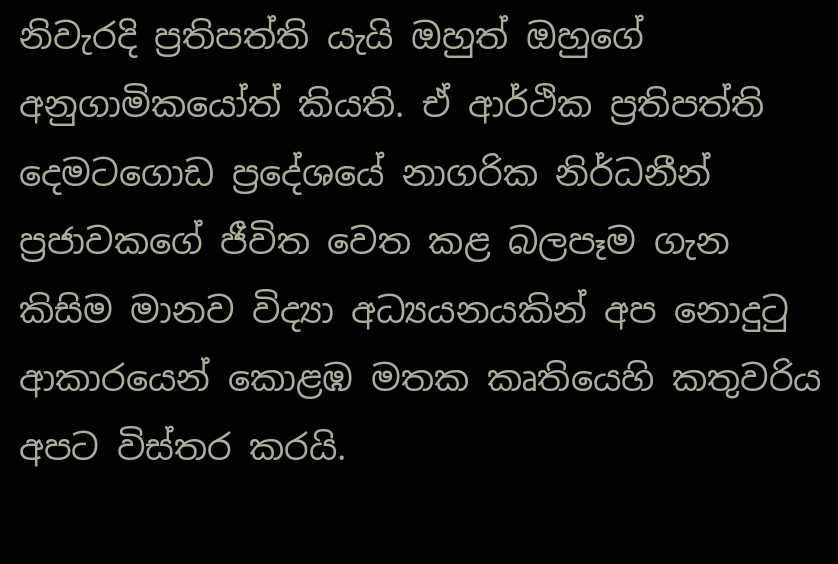නිවැරදි ප්‍රතිපත්ති යැයි ඔහුත් ඔහුගේ අනුගාමිකයෝත් කියති. ඒ ආර්ථික ප්‍රතිපත්ති දෙමටගොඩ ප්‍රදේශයේ නාගරික නිර්ධනීන් ප්‍රජාවකගේ ජීවිත වෙත කළ බලපෑම ගැන කිසිම මානව විද්‍යා අධ්‍යයනයකින් අප නොදුටු ආකාරයෙන් කොළඹ මතක කෘතියෙහි කතුවරිය අපට විස්තර කරයි.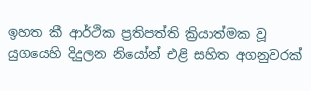ඉහත කී ආර්ථික ප්‍රතිපත්ති ක්‍රියාත්මක වූ යුගයෙහි දිදුලන නියෝන් එළි සහිත අගනුවරක්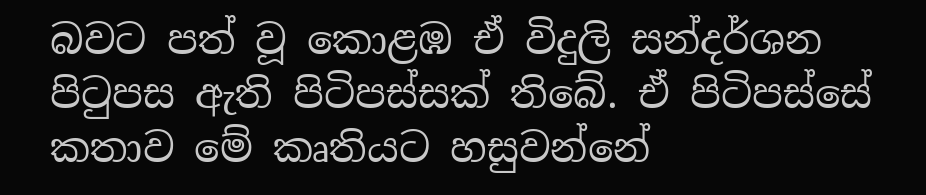බවට පත් වූ කොළඹ ඒ විදුලි සන්දර්ශන පිටුපස ඇති පිටිපස්සක් තිබේ. ඒ පිටිපස්සේ කතාව මේ කෘතියට හසුවන්නේ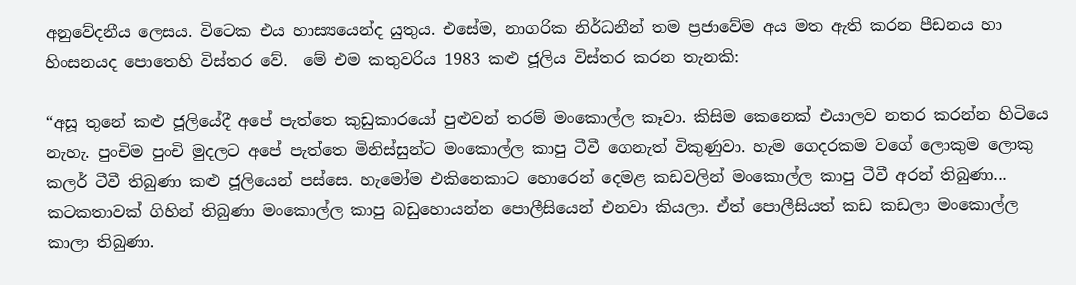අනුවේදනීය ලෙසය. විටෙක එය හාස්‍යයෙන්ද යුතුය. එසේම, නාගරික නිර්ධනීන් තම ප්‍රජාවේම අය මත ඇති කරන පීඩනය හා හිංසනයද පොතෙහි විස්තර වේ.  මේ එම කතුවරිය 1983 කළු ජූලිය විස්තර කරන තැනකි:

“අසූ තුනේ කළු ජූලියේදී අපේ පැත්තෙ කුඩුකාරයෝ පුළුවන් තරම් මංකොල්ල කෑවා. කිසිම කෙනෙක් එයාලව නතර කරන්න හිටියෙ නැහැ. පුංචිම පුංචි මුදලට අපේ පැත්තෙ මිනිස්සුන්ට මංකොල්ල කාපු ටීවී ගෙනැත් විකුණුවා. හැම ගෙදරකම වගේ ලොකුම ලොකු කලර් ටීවී තිබුණා කළු ජූලියෙන් පස්සෙ. හැමෝම එකිනෙකාට හොරෙන් දෙමළ කඩවලින් මංකොල්ල කාපු ටීවී අරන් තිබුණා... කටකතාවක් ගිහින් තිබුණා මංකොල්ල කාපු බඩුහොයන්න පොලීසියෙන් එනවා කියලා. ඒත් පොලීසියත් කඩ කඩලා මංකොල්ල කාලා තිබුණා.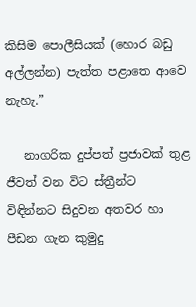කිසිම පොලීසියක් (හොර බඩු අල්ලන්න) පැත්ත පළාතෙ ආවෙ නැහැ.”

   නාගරික දුප්පත් ප්‍රජාවක් තුළ ජීවත් වන විට ස්ත්‍රීන්ට විඳින්නට සිදුවන අතවර හා පීඩන ගැන කුමුදු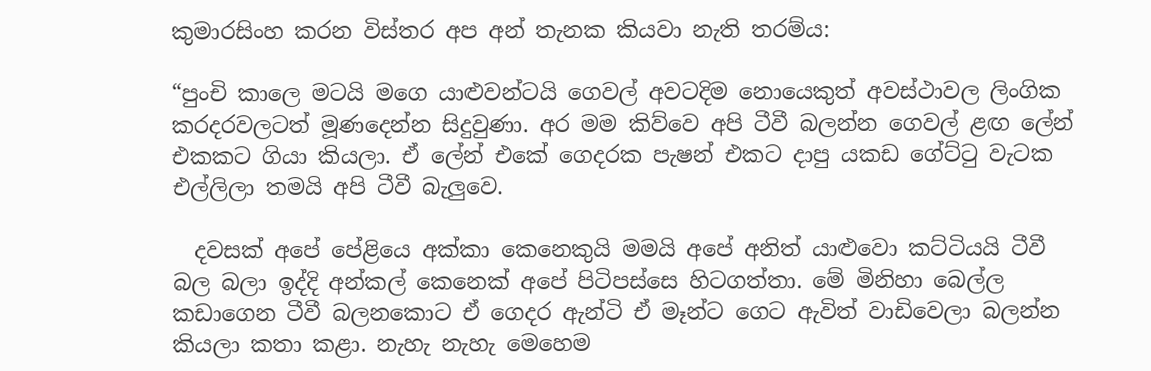කුමාරසිංහ කරන විස්තර අප අන් තැනක කියවා නැති තරම්ය:

“පුංචි කාලෙ මටයි මගෙ යාළුවන්ටයි ගෙවල් අවටදිම නොයෙකුත් අවස්ථාවල ලිංගික කරදරවලටත් මූණදෙන්න සිදුවුණා. අර මම කිව්වෙ අපි ටීවී බලන්න ගෙවල් ළඟ ලේන් එකකට ගියා කියලා. ඒ ලේන් එකේ ගෙදරක පැෂන් එකට දාපු යකඩ ගේට්ටු වැටක එල්ලිලා තමයි අපි ටීවී බැලුවෙ.

  දවසක් අපේ පේළියෙ අක්කා කෙනෙකුයි මමයි අපේ අනිත් යාළුවො කට්ටියයි ටීවී බල බලා ඉද්දි අන්කල් කෙනෙක් අපේ පිටිපස්සෙ හිටගත්තා. මේ මිනිහා බෙල්ල කඩාගෙන ටීවී බලනකොට ඒ ගෙදර ඇන්ටි ඒ මෑන්ට ගෙට ඇවිත් වාඩිවෙලා බලන්න කියලා කතා කළා. නැහැ නැහැ මෙහෙම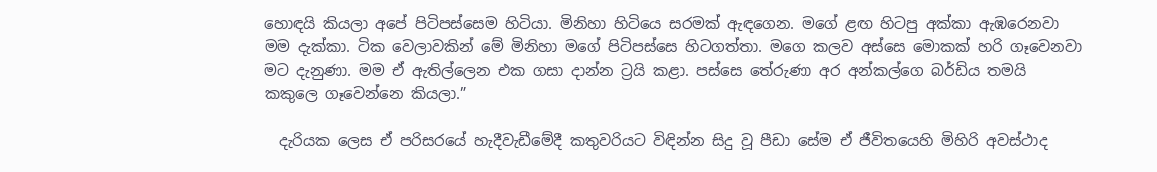හොඳයි කියලා අපේ පිටිපස්සෙම හිටියා. මිනිහා හිටියෙ සරමක් ඇඳගෙන. මගේ ළඟ හිටපු අක්කා ඇඹරෙනවා මම දැක්කා. ටික වෙලාවකින් මේ මිනිහා මගේ පිටිපස්සෙ හිටගත්තා. මගෙ කලව අස්සෙ මොකක් හරි ගෑවෙනවා මට දැනුණා. මම ඒ ඇතිල්ලෙන එක ගසා දාන්න ට්‍රයි කළා. පස්සෙ තේරුණා අර අන්කල්ගෙ බර්ඩිය තමයි කකුලෙ ගෑවෙන්නෙ කියලා.”

  දැරියක ලෙස ඒ පරිසරයේ හැදීවැඩීමේදී කතුවරියට විඳින්න සිදු වූ පීඩා සේම ඒ ජීවිතයෙහි මිහිරි අවස්ථාද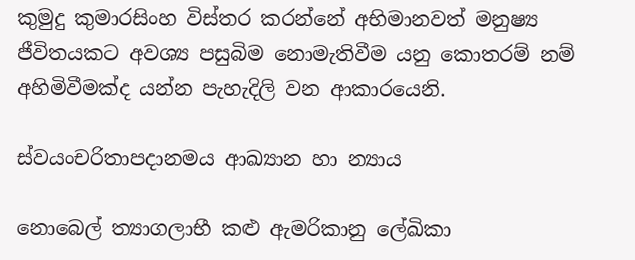කුමුදු කුමාරසිංහ විස්තර කරන්නේ අභිමානවත් මනුෂ්‍ය ජීවිතයකට අවශ්‍ය පසුබිම නොමැතිවීම යනු කොතරම් නම් අහිමිවීමක්ද යන්න පැහැදිලි වන ආකාරයෙනි.

ස්වයංචරිතාපදානමය ආඛ්‍යාන හා න්‍යාය

නොබෙල් ත්‍යාගලාභී කළු ඇමරිකානු ලේඛිකා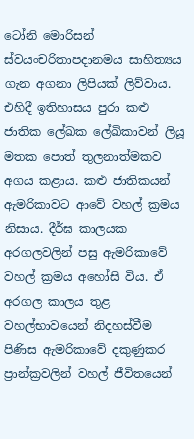ටෝනි මොරිසන් ස්වයංචරිතාපදානමය සාහිත්‍යය ගැන අගනා ලිපියක් ලිව්වාය. එහිදී ඉතිහාසය පුරා කළු ජාතික ලේඛක ලේඛිකාවන් ලියූ මතක පොත් තුලනාත්මකව අගය කළාය. කළු ජාතිකයන් ඇමරිකාවට ආවේ වහල් ක්‍රමය නිසාය. දීර්ඝ කාලයක අරගලවලින් පසු ඇමරිකාවේ වහල් ක්‍රමය අහෝසි විය. ඒ අරගල කාලය තුළ වහල්භාවයෙන් නිදහස්වීම පිණිස ඇමරිකාවේ දකුණුකර ප්‍රාන්ක්‍රවලින් වහල් ජීවිතයෙන්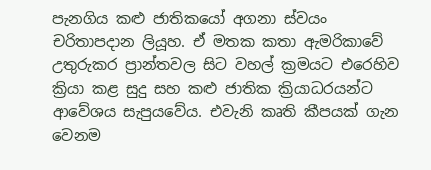පැනගිය කළු ජාතිකයෝ අගනා ස්වයං චරිතාපදාන ලියූහ. ඒ මතක කතා ඇමරිකාවේ උතුරුකර ප්‍රාන්තවල සිට වහල් ක්‍රමයට එරෙහිව ක්‍රියා කළ සුදු සහ කළු ජාතික ක්‍රියාධරයන්ට ආවේශය සැපුයවේය. එවැනි කෘති කීපයක් ගැන වෙනම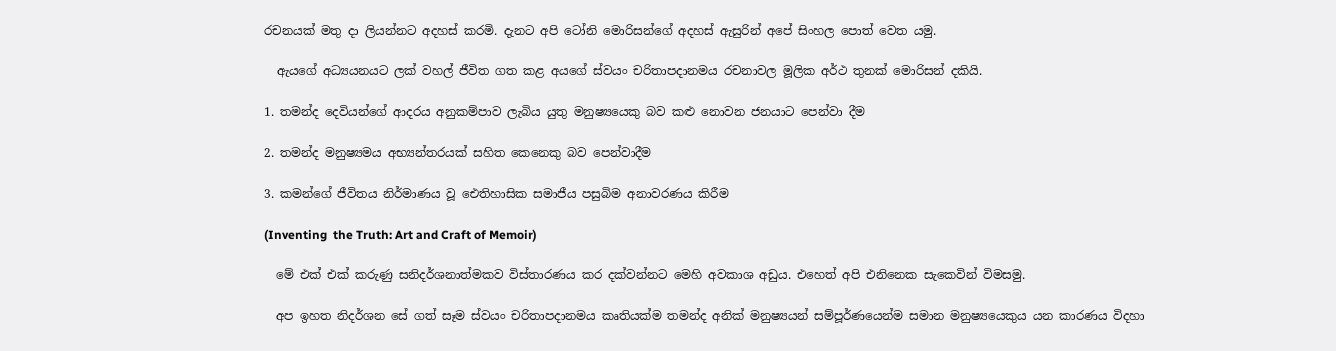රචනයක් මතු දා ලියන්නට අදහස් කරමි. දැනට අපි ටෝනි මොරිසන්ගේ අදහස් ඇසුරින් අපේ සිංහල පොත් වෙත යමු.

  ඇයගේ අධ්‍යයනයට ලක් වහල් ජීවිත ගත කළ අයගේ ස්වයං චරිතාපදානමය රචනාවල මූලික අර්ථ තුනක් මොරිසන් දකියි.

1. තමන්ද දෙවියන්ගේ ආදරය අනුකම්පාව ලැබිය යුතු මනුෂ්‍යයෙකු බව කළු නොවන ජනයාට පෙන්වා දීම

2. තමන්ද මනුෂ්‍යමය අභ්‍යන්තරයක් සහිත කෙනෙකු බව පෙන්වාදීම

3. කමන්ගේ ජීවිතය නිර්මාණය වූ ඓතිහාසික සමාජීය පසුබිම අනාවරණය කිරීම

(Inventing  the Truth: Art and Craft of Memoir)

  මේ එක් එක් කරුණු සනිදර්ශනාත්මකව විස්තාරණය කර දක්වන්නට මෙහි අවකාශ අඩුය. එහෙත් අපි එනිනෙක සැකෙවින් විමසමු.

  අප ඉහත නිදර්ශන සේ ගත් සෑම ස්වයං චරිතාපදානමය කෘතියක්ම තමන්ද අනික් මනුෂ්‍යයන් සම්පූර්ණයෙන්ම සමාන මනුෂ්‍යයෙකුය යන කාරණය විදහා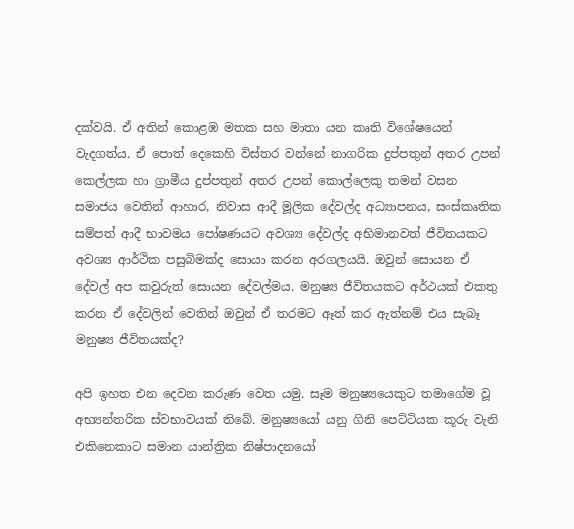දක්වයි. ඒ අතින් කොළඹ මතක සහ මාතා යන කෘති විශේෂයෙන් වැදගත්ය. ඒ පොත් දෙකෙහි විස්තර වන්නේ නාගරික දුප්පතුන් අතර උපන් කෙල්ලක හා ග්‍රාමීය දුප්පතුන් අතර උපන් කොල්ලෙකු තමන් වසන සමාජය වෙතින් ආහාර, නිවාස ආදී මූලික දේවල්ද අධ්‍යාපනය, සංස්කෘතික සම්පත් ආදී භාවමය පෝෂණයට අවශ්‍ය දේවල්ද අභිමානවත් ජීවිතයකට අවශ්‍ය ආර්ථික පසුබිමක්ද සොයා කරන අරගලයයි. ඔවුන් සොයන ඒ දේවල් අප කවුරුත් සොයන දේවල්මය. මනුෂ්‍ය ජීවිතයකට අර්ථයක් එකතු කරන ඒ දේවලින් වෙතින් ඔවුන් ඒ තරමට ඈත් කර ඇත්නම් එය සැබෑ මනුෂ්‍ය ජීවිතයක්ද?

අපි ඉහත එන දෙවන කරුණ වෙත යමු. සෑම මනුෂ්‍යයෙකුට තමාගේම වූ අභ්‍යන්තරික ස්වභාවයක් තිබේ. මනුෂ්‍යයෝ යනු ගිනි පෙට්ටියක කූරු වැනි එකිනෙකාට සමාන යාන්ත්‍රික නිෂ්පාදනයෝ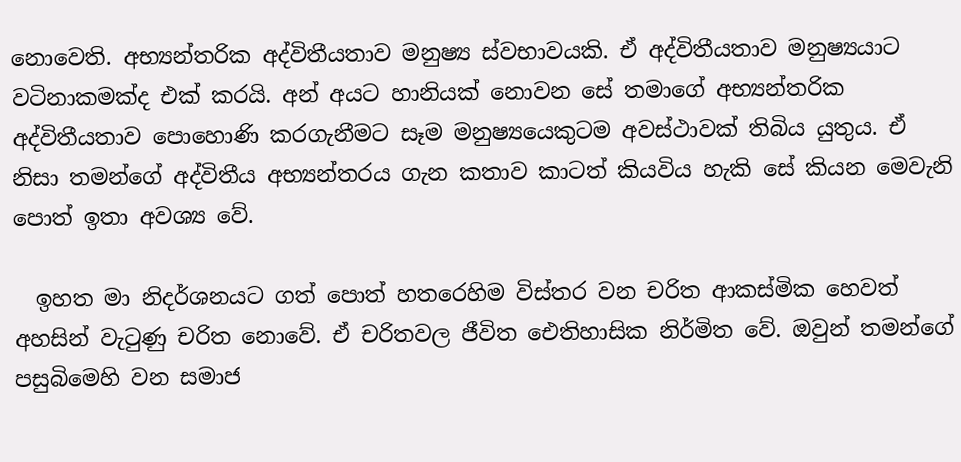නොවෙති. අභ්‍යන්තරික අද්විතීයතාව මනුෂ්‍ය ස්වභාවයකි. ඒ අද්විතීයතාව මනුෂ්‍යයාට වටිනාකමක්ද එක් කරයි. අන් අයට හානියක් නොවන සේ තමාගේ අභ්‍යන්තරික අද්විතීයතාව පොහොණි කරගැනීමට සෑම මනුෂ්‍යයෙකුටම අවස්ථාවක් තිබිය යුතුය. ඒ නිසා තමන්ගේ අද්විතීය අභ්‍යන්තරය ගැන කතාව කාටත් කියවිය හැකි සේ කියන මෙවැනි පොත් ඉතා අවශ්‍ය වේ.

  ඉහත මා නිදර්ශනයට ගත් පොත් හතරෙහිම විස්තර වන චරිත ආකස්මික හෙවත් අහසින් වැටුණු චරිත නොවේ. ඒ චරිතවල ජීවිත ඓතිහාසික නිර්මිත වේ. ඔවුන් තමන්ගේ පසුබිමෙහි වන සමාජ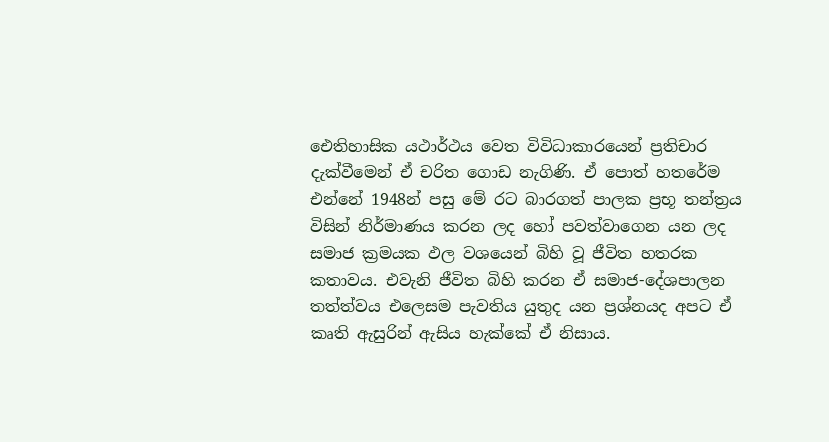ඓතිහාසික යථාර්ථය වෙත විවිධාකාරයෙන් ප්‍රතිචාර දැක්වීමෙන් ඒ චරිත ගොඩ නැගිණි. ඒ පොත් හතරේම එන්නේ 1948න් පසු මේ රට බාරගත් පාලක ප්‍රභූ තන්ත්‍රය විසින් නිර්මාණය කරන ලද හෝ පවත්වාගෙන යන ලද සමාජ ක්‍රමයක ඵල වශයෙන් බිහි වූ ජීවිත හතරක කතාවය. එවැනි ජීවිත බිහි කරන ඒ සමාජ-දේශපාලන තත්ත්වය එලෙසම පැවතිය යුතුද යන ප්‍රශ්නයද අපට ඒ කෘති ඇසුරින් ඇසිය හැක්කේ ඒ නිසාය.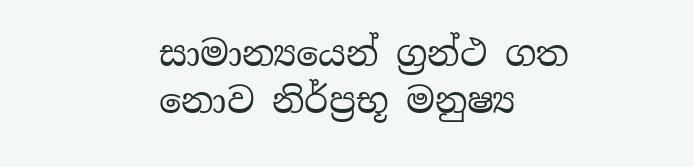සාමාන්‍යයෙන් ග්‍රන්ථ ගත නොව නිර්ප්‍රභූ මනුෂ්‍ය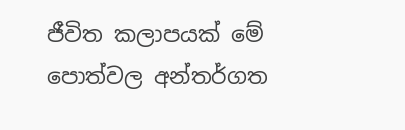ජීවිත කලාපයක් මේ පොත්වල අන්තර්ගත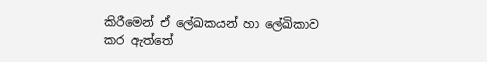කිරීමෙන් ඒ ලේඛකයන් හා ලේඛිකාව කර ඇත්තේ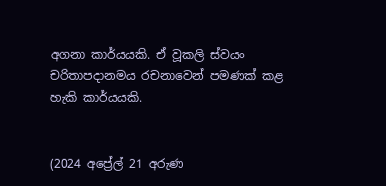අගනා කාර්යයකි. ඒ වූකලි ස්වයං චරිතාපදානමය රචනාවෙන් පමණක් කළ හැකි කාර්යයකි.


(2024 අප්‍රේල් 21 අරුණ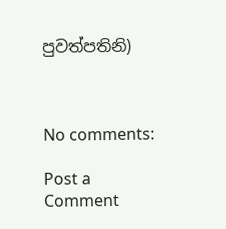පුවත්පතිනි)



No comments:

Post a Comment